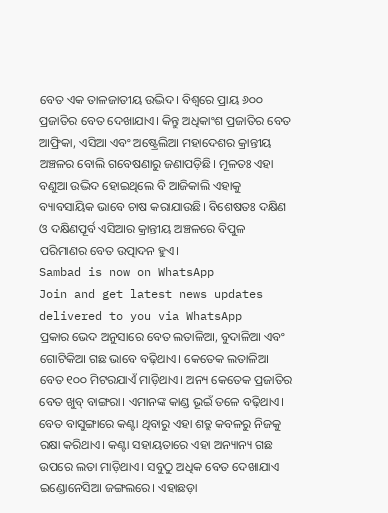ବେତ ଏକ ତାଳଜାତୀୟ ଉଦ୍ଭିଦ। ବିଶ୍ୱରେ ପ୍ରାୟ ୬୦୦ ପ୍ରଜାତିର ବେତ ଦେଖାଯାଏ। କିନ୍ତୁ ଅଧିକାଂଶ ପ୍ରଜାତିର ବେତ ଆଫ୍ରିକା, ଏସିଆ ଏବଂ ଅଷ୍ଟ୍ରେଲିଆ ମହାଦେଶର କ୍ରାନ୍ତୀୟ ଅଞ୍ଚଳର ବୋଲି ଗବେଷଣାରୁ ଜଣାପଡ଼ିଛି। ମୂଳତଃ ଏହା ବଣୁଆ ଉଦ୍ଭିଦ ହୋଇଥିଲେ ବି ଆଜିକାଲି ଏହାକୁ ବ୍ୟାବସାୟିକ ଭାବେ ଚାଷ କରାଯାଉଛି। ବିଶେଷତଃ ଦକ୍ଷିଣ ଓ ଦକ୍ଷିଣପୂର୍ବ ଏସିଆର କ୍ରାନ୍ତୀୟ ଅଞ୍ଚଳରେ ବିପୁଳ ପରିମାଣର ବେତ ଉତ୍ପାଦନ ହୁଏ।
Sambad is now on WhatsApp
Join and get latest news updates delivered to you via WhatsApp
ପ୍ରକାର ଭେଦ ଅନୁସାରେ ବେତ ଲତାଳିଆ, ବୁଦାଳିଆ ଏବଂ ଗୋଟିକିଆ ଗଛ ଭାବେ ବଢ଼ିଥାଏ। କେତେକ ଲତାଳିଆ ବେତ ୧୦୦ ମିଟରଯାଏଁ ମାଡ଼ିଥାଏ। ଅନ୍ୟ କେତେକ ପ୍ରଜାତିର ବେତ ଖୁବ୍ ବାଙ୍ଗରା। ଏମାନଙ୍କ କାଣ୍ଡ ଭୂଇଁ ତଳେ ବଢ଼ିଥାଏ।
ବେତ ବାସୁଙ୍ଗାରେ କଣ୍ଟା ଥିବାରୁ ଏହା ଶତ୍ରୁ କବଳରୁ ନିଜକୁ ରକ୍ଷା କରିଥାଏ। କଣ୍ଟା ସହାୟତାରେ ଏହା ଅନ୍ୟାନ୍ୟ ଗଛ ଉପରେ ଲତା ମାଡ଼ିଥାଏ। ସବୁଠୁ ଅଧିକ ବେତ ଦେଖାଯାଏ ଇଣ୍ଡୋନେସିଆ ଜଙ୍ଗଲରେ। ଏହାଛଡ଼ା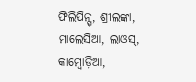ଫିଲିପିନ୍ସ୍, ଶ୍ରୀଲଙ୍କା, ମାଲେସିଆ, ଲାଓସ୍, କାମ୍ବୋଡ଼ିଆ,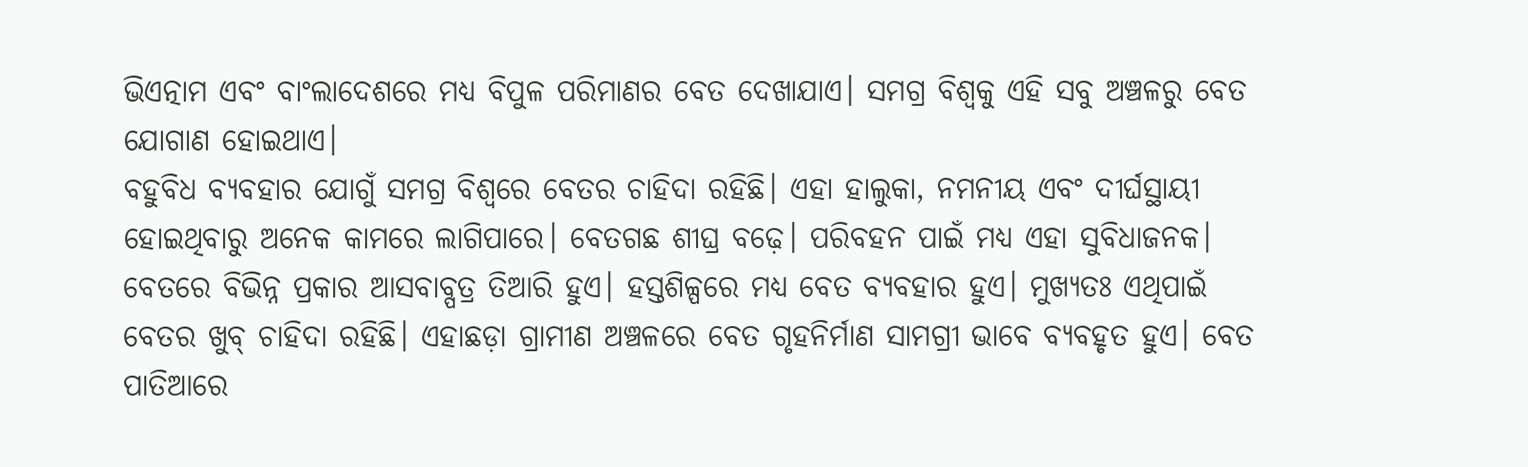ଭିଏତ୍ନାମ ଏବଂ ବାଂଲାଦେଶରେ ମଧ୍ୟ ବିପୁଳ ପରିମାଣର ବେତ ଦେଖାଯାଏ। ସମଗ୍ର ବିଶ୍ୱକୁ ଏହି ସବୁ ଅଞ୍ଚଳରୁ ବେତ ଯୋଗାଣ ହୋଇଥାଏ।
ବହୁବିଧ ବ୍ୟବହାର ଯୋଗୁଁ ସମଗ୍ର ବିଶ୍ୱରେ ବେତର ଚାହିଦା ରହିଛି। ଏହା ହାଲୁକା, ନମନୀୟ ଏବଂ ଦୀର୍ଘସ୍ଥାୟୀ ହୋଇଥିବାରୁ ଅନେକ କାମରେ ଲାଗିପାରେ। ବେତଗଛ ଶୀଘ୍ର ବଢ଼େ। ପରିବହନ ପାଇଁ ମଧ୍ୟ ଏହା ସୁବିଧାଜନକ।
ବେତରେ ବିଭିନ୍ନ ପ୍ରକାର ଆସବାବ୍ପତ୍ର ତିଆରି ହୁଏ। ହସ୍ତଶିଳ୍ପରେ ମଧ୍ୟ ବେତ ବ୍ୟବହାର ହୁଏ। ମୁଖ୍ୟତଃ ଏଥିପାଇଁ ବେତର ଖୁବ୍ ଚାହିଦା ରହିଛି। ଏହାଛଡ଼ା ଗ୍ରାମୀଣ ଅଞ୍ଚଳରେ ବେତ ଗୃହନିର୍ମାଣ ସାମଗ୍ରୀ ଭାବେ ବ୍ୟବହୃତ ହୁଏ। ବେତ ପାତିଆରେ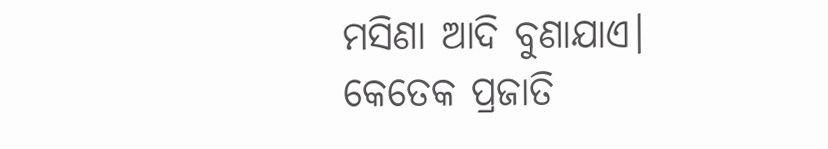ମସିଣା ଆଦି ବୁଣାଯାଏ।
କେତେକ ପ୍ରଜାତି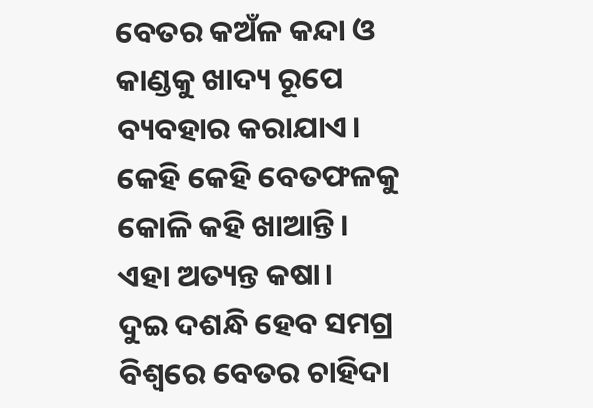ବେତର କଅଁଳ କନ୍ଦା ଓ କାଣ୍ଡକୁ ଖାଦ୍ୟ ରୂପେ ବ୍ୟବହାର କରାଯାଏ। କେହି କେହି ବେତଫଳକୁ କୋଳି କହି ଖାଆନ୍ତି। ଏହା ଅତ୍ୟନ୍ତ କଷା।
ଦୁଇ ଦଶନ୍ଧି ହେବ ସମଗ୍ର ବିଶ୍ୱରେ ବେତର ଚାହିଦା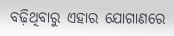ବଢ଼ିଥିବାରୁ ଏହାର ଯୋଗାଣରେ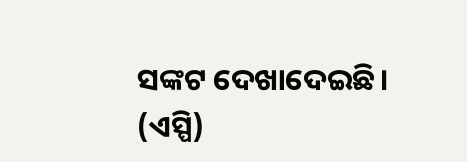ସଙ୍କଟ ଦେଖାଦେଇଛି। (ଏସ୍ପି)